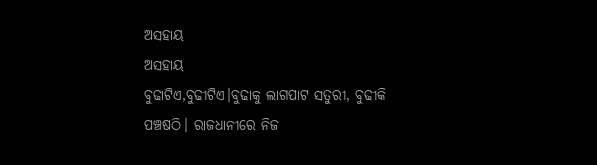ଅସହାୟ
ଅସହାୟ
ବୁଢାଟିଏ,ବୁଢୀଟିଏ।ବୁଢାକୁ ଲାଗପାଟ ସତୁରୀ, ବୁଢୀକି ପଞ୍ଚଷଠି। ରାଜଧାନୀରେ ନିଜ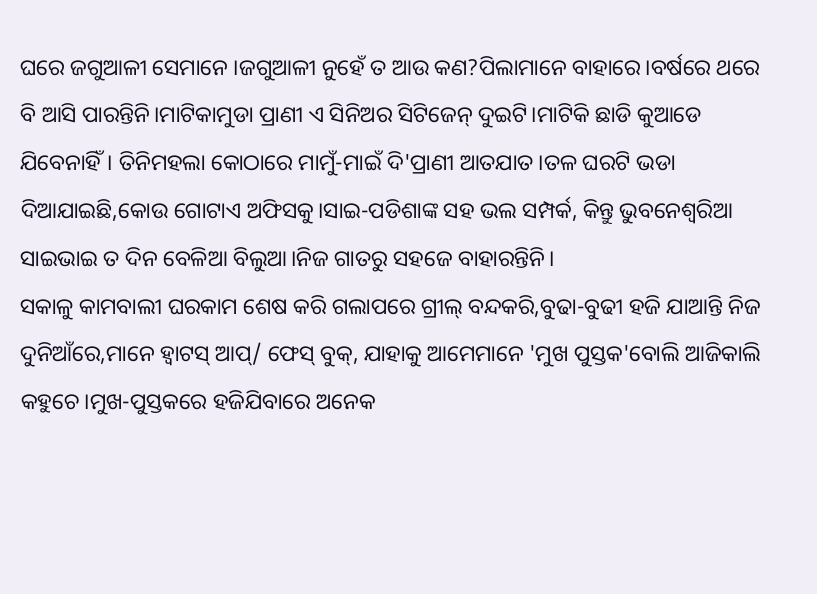ଘରେ ଜଗୁଆଳୀ ସେମାନେ ।ଜଗୁଆଳୀ ନୁହେଁ ତ ଆଉ କଣ?ପିଲାମାନେ ବାହାରେ।ବର୍ଷରେ ଥରେ ବି ଆସି ପାରନ୍ତିନି।ମାଟିକାମୁଡା ପ୍ରାଣୀ ଏ ସିନିଅର ସିଟିଜେନ୍ ଦୁଇଟି।ମାଟିକି ଛାଡି କୁଆଡେ ଯିବେନାହିଁ। ତିନିମହଲା କୋଠାରେ ମାମୁଁ-ମାଇଁ ଦି'ପ୍ରାଣୀ ଆତଯାତ।ତଳ ଘରଟି ଭଡା ଦିଆଯାଇଛି,କୋଉ ଗୋଟାଏ ଅଫିସକୁ।ସାଇ-ପଡିଶାଙ୍କ ସହ ଭଲ ସମ୍ପର୍କ, କିନ୍ତୁ ଭୁବନେଶ୍ବରିଆ ସାଇଭାଇ ତ ଦିନ ବେଳିଆ ବିଲୁଆ।ନିଜ ଗାତରୁ ସହଜେ ବାହାରନ୍ତିନି।
ସକାଳୁ କାମବାଲୀ ଘରକାମ ଶେଷ କରି ଗଲାପରେ ଗ୍ରୀଲ୍ ବନ୍ଦକରି,ବୁଢା-ବୁଢୀ ହଜି ଯାଆନ୍ତି ନିଜ ଦୁନିଆଁରେ,ମାନେ ହ୍ୱାଟସ୍ ଆପ୍/ ଫେସ୍ ବୁକ୍, ଯାହାକୁ ଆମେମାନେ 'ମୁଖ ପୁସ୍ତକ'ବୋଲି ଆଜିକାଲି କହୁଚେ।ମୁଖ-ପୁସ୍ତକରେ ହଜିଯିବାରେ ଅନେକ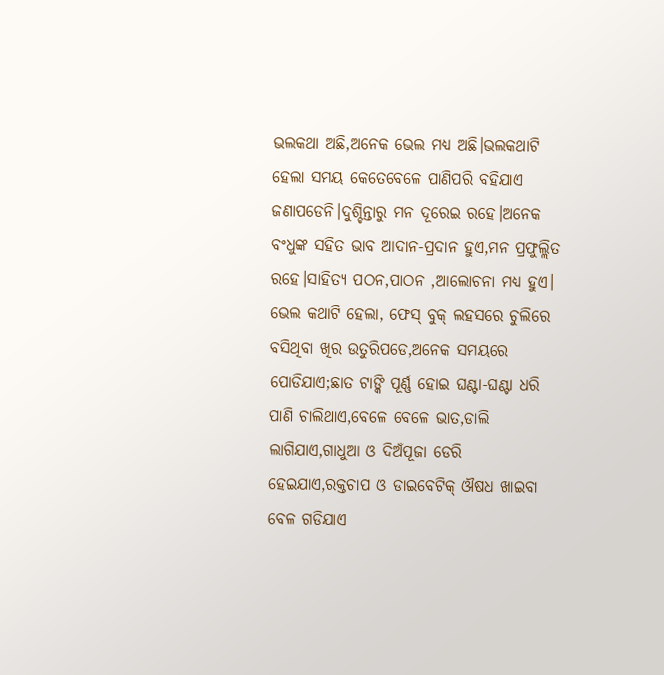ଭଲକଥା ଅଛି,ଅନେକ ଭେଲ ମଧ୍ୟ ଅଛି।ଭଲକଥାଟି ହେଲା ସମୟ କେତେବେଳେ ପାଣିପରି ବହିଯାଏ ଜଣାପଡେନି।ଦୁଶ୍ଚିନ୍ତାରୁ ମନ ଦୂରେଇ ରହେ।ଅନେକ ବଂଧୁଙ୍କ ସହିତ ଭାବ ଆଦାନ-ପ୍ରଦାନ ହୁଏ,ମନ ପ୍ରଫୁଲ୍ଲିତ ରହେ।ସାହିତ୍ୟ ପଠନ,ପାଠନ ,ଆଲୋଚନା ମଧ୍ୟ ହୁଏ।
ଭେଲ କଥାଟି ହେଲା, ଫେସ୍ ବୁକ୍ ଲହସରେ ଚୁଲିରେ ବସିଥିବା ଖିର ଉତୁରିପଡେ,ଅନେକ ସମୟରେ ପୋଡିଯାଏ;ଛାତ ଟାଙ୍କି ପୂର୍ଣ୍ଣ ହୋଇ ଘଣ୍ଟା-ଘଣ୍ଟା ଧରି ପାଣି ଚାଲିଥାଏ,ବେଳେ ବେଳେ ଭାତ,ଡାଲି ଲାଗିଯାଏ,ଗାଧୁଆ ଓ ଦିଅଁପୂଜା ଡେରି ହେଇଯାଏ,ରକ୍ତଚାପ ଓ ଡାଇବେଟିକ୍ ଔଷଧ ଖାଇବା ବେଳ ଗଡିଯାଏ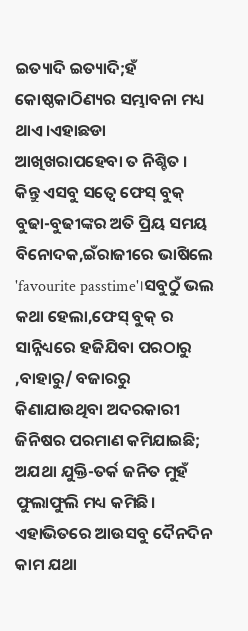ଇତ୍ୟାଦି ଇତ୍ୟାଦି;ହଁ କୋଷ୍ଠକାଠିଣ୍ୟର ସମ୍ଭାବନା ମଧ୍ୟ ଥାଏ।ଏହାଛଡା ଆଖିଖରାପହେବା ତ ନିଶ୍ଚିତ ।
କିନ୍ତୁ ଏସବୁ ସତ୍ୱେ ଫେସ୍ ବୁକ୍ ବୁଢା-ବୁଢୀଙ୍କର ଅତି ପ୍ରିୟ ସମୟ ବିନୋଦକ,ଇଁରାଜୀରେ ଭାଷିଲେ 'favourite passtime'।ସବୁଠୁଁ ଭଲ କଥା ହେଲା,ଫେସ୍ ବୁକ୍ ର ସାନ୍ନିଧ୍ୟରେ ହଜିଯିବା ପରଠାରୁ ,ବାହାରୁ/ ବଜାରରୁ କିଣାଯାଉଥିବା ଅଦରକାରୀ ଜିନିଷର ପରମାଣ କମିଯାଇଛି; ଅଯଥା ଯୁକ୍ତି-ତର୍କ ଜନିତ ମୁହଁ ଫୁଲାଫୁଲି ମଧ୍ୟ କମିଛି। ଏହାଭିତରେ ଆଉସବୁ ଦୈନଦିନ କାମ ଯଥା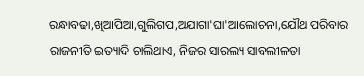ରନ୍ଧାବଢା,ଖିଆପିଆ,ଗୁଲିଗପ,ଅଯାଗା'ଘା'ଆଲୋଚନା,ଯୌଥ ପରିବାର ରାଜନୀତି ଇତ୍ୟାଦି ଚାଲିଥାଏ, ନିଜର ସାରଲ୍ୟ ସାବଲୀଳତା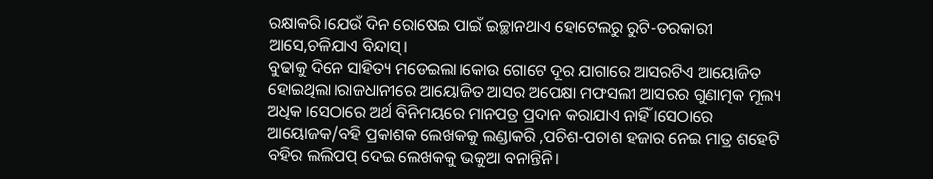ରକ୍ଷାକରି।ଯେଉଁ ଦିନ ରୋଷେଇ ପାଇଁ ଇଚ୍ଛାନଥାଏ ହୋଟେଲରୁ ରୁଟି-ତରକାରୀ ଆସେ,ଚଳିଯାଏ ବିନ୍ଦାସ୍।
ବୁଢାକୁ ଦିନେ ସାହିତ୍ୟ ମଡେଇଲା।କୋଉ ଗୋଟେ ଦୂର ଯାଗାରେ ଆସରଟିଏ ଆୟୋଜିତ ହୋଇଥିଲା।ରାଜଧାନୀରେ ଆୟୋଜିତ ଆସର ଅପେକ୍ଷା ମଫସଲୀ ଆସରର ଗୁଣାତ୍ମକ ମୂଲ୍ୟ ଅଧିକ ।ସେଠାରେ ଅର୍ଥ ବିନିମୟରେ ମାନପତ୍ର ପ୍ରଦାନ କରାଯାଏ ନାହିଁ ।ସେଠାରେ ଆୟୋଜକ/ବହି ପ୍ରକାଶକ ଲେଖକକୁ ଲଣ୍ଡାକରି ,ପଚିଶ-ପଚାଶ ହଜାର ନେଇ ମାତ୍ର ଶହେଟି ବହିର ଲଲିପପ୍ ଦେଇ ଲେଖକକୁ ଭକୁଆ ବନାନ୍ତିନି।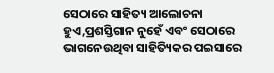ସେଠାରେ ସାହିତ୍ୟ ଆଲୋଚନା ହୁଏ,ପ୍ରଶସ୍ତିଗାନ ନୁହେଁ ଏବଂ ସେଠାରେ ଭାଗନେଉଥିବା ସାହିତ୍ୟିକର ପଇସାରେ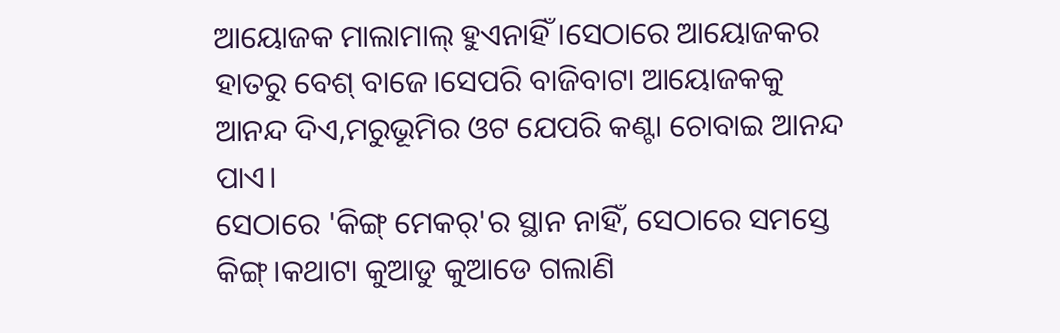ଆୟୋଜକ ମାଲାମାଲ୍ ହୁଏନାହିଁ ।ସେଠାରେ ଆୟୋଜକର ହାତରୁ ବେଶ୍ ବାଜେ।ସେପରି ବାଜିବାଟା ଆୟୋଜକକୁ ଆନନ୍ଦ ଦିଏ,ମରୁଭୂମିର ଓଟ ଯେପରି କଣ୍ଟା ଚୋବାଇ ଆନନ୍ଦ ପାଏ।
ସେଠାରେ 'କିଙ୍ଗ୍ ମେକର୍'ର ସ୍ଥାନ ନାହିଁ, ସେଠାରେ ସମସ୍ତେ କିଙ୍ଗ୍।କଥାଟା କୁଆଡୁ କୁଆଡେ ଗଲାଣି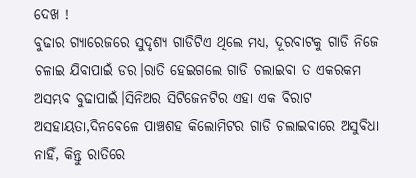ଦେଖ !
ବୁଢାର ଗ୍ୟାରେଜରେ ସୁଦୃଶ୍ୟ ଗାଡିଟିଏ ଥିଲେ ମଧ୍ୟ, ଦୂରବାଟକୁ ଗାଡି ନିଜେ ଚଳାଇ ଯିବାପାଇଁ ଡର।ରାତି ହେଇଗଲେ ଗାଡି ଚଲାଇବା ତ ଏକରକମ ଅସମ୍ଭବ ବୁଢାପାଇଁ।ସିନିଅର ସିଟିଜେନଟିର ଏହା ଏକ ବିରାଟ ଅସହାୟତା,ଦିନବେଳେ ପାଞ୍ଚଶହ କିଲୋମିଟର ଗାଡି ଚଲାଇବାରେ ଅସୁବିଧା ନାହିଁ, କିନ୍ତୁ ରାତିରେ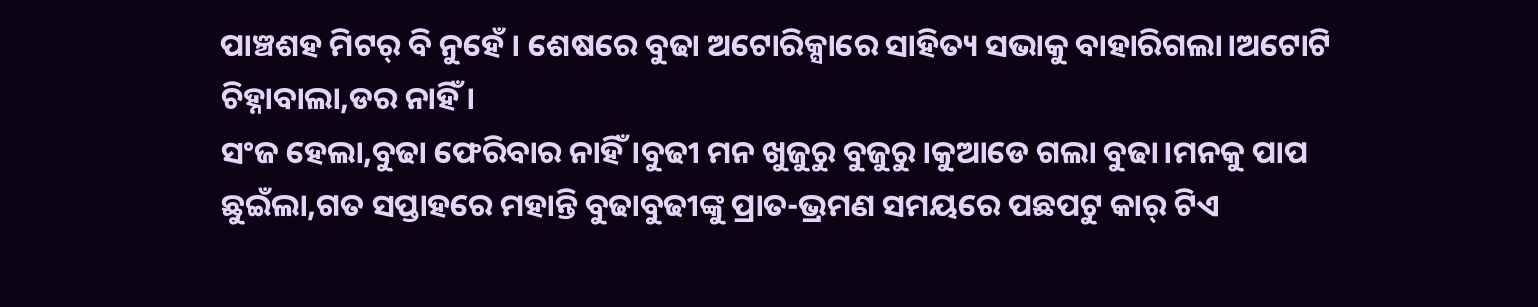ପାଞ୍ଚଶହ ମିଟର୍ ବି ନୁହେଁ । ଶେଷରେ ବୁଢା ଅଟୋରିକ୍ସାରେ ସାହିତ୍ୟ ସଭାକୁ ବାହାରିଗଲା।ଅଟୋଟି ଚିହ୍ନାବାଲା,ଡର ନାହିଁ ।
ସଂଜ ହେଲା,ବୁଢା ଫେରିବାର ନାହିଁ ।ବୁଢୀ ମନ ଖୁଜୁରୁ ବୁଜୁରୁ।କୁଆଡେ ଗଲା ବୁଢା।ମନକୁ ପାପ ଛୁଇଁଲା,ଗତ ସପ୍ତାହରେ ମହାନ୍ତି ବୁଢାବୁଢୀଙ୍କୁ ପ୍ରାତ-ଭ୍ରମଣ ସମୟରେ ପଛପଟୁ କାର୍ ଟିଏ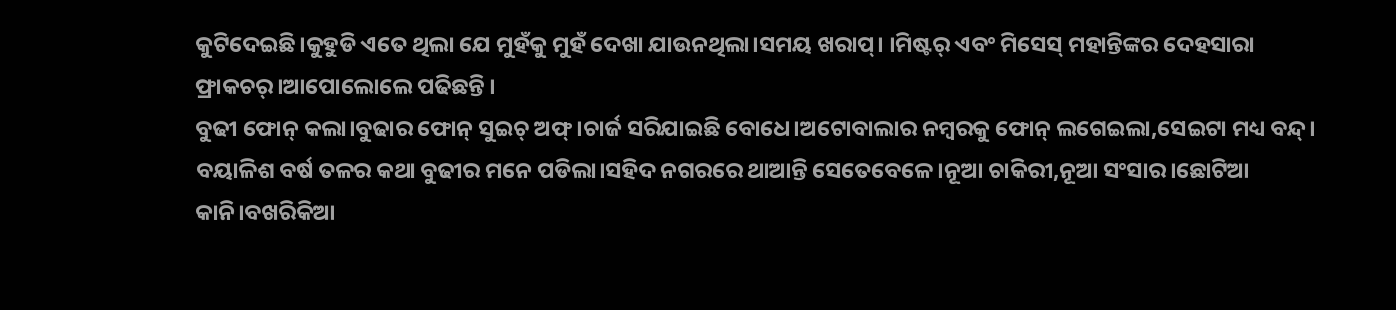କୁଟିଦେଇଛି।କୁହୁଡି ଏତେ ଥିଲା ଯେ ମୁହଁକୁ ମୁହଁ ଦେଖା ଯାଉନଥିଲା।ସମୟ ଖରାପ୍। ।ମିଷ୍ଟର୍ ଏବଂ ମିସେସ୍ ମହାନ୍ତିଙ୍କର ଦେହସାରା ଫ୍ରାକଚର୍।ଆପୋଲୋଲେ ପଢିଛନ୍ତି ।
ବୁଢୀ ଫୋନ୍ କଲା।ବୁଢାର ଫୋନ୍ ସୁଇଚ୍ ଅଫ୍।ଚାର୍ଜ ସରିଯାଇଛି ବୋଧେ।ଅଟୋବାଲାର ନମ୍ବରକୁ ଫୋନ୍ ଲଗେଇଲା,ସେଇଟା ମଧ୍ୟ ବନ୍ଦ୍।
ବୟାଳିଶ ବର୍ଷ ତଳର କଥା ବୁଢୀର ମନେ ପଡିଲା।ସହିଦ ନଗରରେ ଥାଆନ୍ତି ସେତେବେଳେ।ନୂଆ ଚାକିରୀ,ନୂଆ ସଂସାର।ଛୋଟିଆ କାନି।ବଖରିକିଆ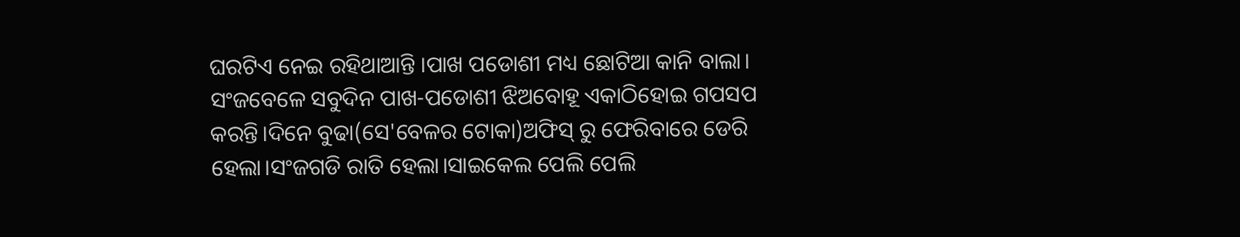ଘରଟିଏ ନେଇ ରହିଥାଆନ୍ତି ।ପାଖ ପଡୋଶୀ ମଧ୍ୟ ଛୋଟିଆ କାନି ବାଲା।
ସଂଜବେଳେ ସବୁଦିନ ପାଖ-ପଡୋଶୀ ଝିଅବୋହୂ ଏକାଠିହୋଇ ଗପସପ କରନ୍ତି।ଦିନେ ବୁଢା(ସେ'ବେଳର ଟୋକା)ଅଫିସ୍ ରୁ ଫେରିବାରେ ଡେରି ହେଲା।ସଂଜଗଡି ରାତି ହେଲା।ସାଇକେଲ ପେଲି ପେଲି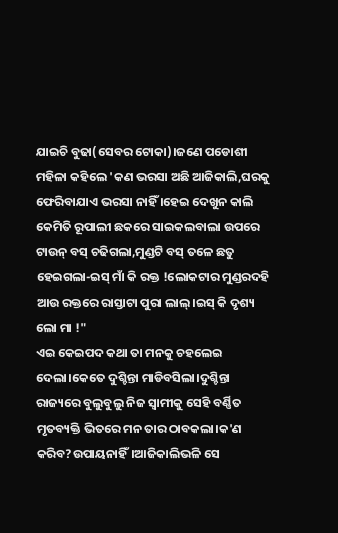ଯାଇଚି ବୁଢା(ସେବର ଟୋକା)।ଜଣେ ପଡୋଶୀ ମହିଳା କହିଲେ 'କଣ ଭରସା ଅଛି ଆଜିକାଲି,ଘରକୁ ଫେରିବାଯାଏ ଭରସା ନାହିଁ ।ହେଇ ଦେଖୁନ କାଲି କେମିତି ରୂପାଲୀ ଛକରେ ସାଇକଲବାଲା ଉପରେ ଟାଉନ୍ ବସ୍ ଚଢିଗଲା,ମୁଣ୍ଡଟି ବସ୍ ତଳେ ଛତୁ ହେଇଗଲା-ଇସ୍ ମାଁ କି ରକ୍ତ !ଲୋକଟାର ମୁଣ୍ଡରଦହି ଆଉ ରକ୍ତରେ ରାସ୍ତାଟା ପୁରା ଲାଲ୍।ଇସ୍ କି ଦୃଶ୍ୟ ଲୋ ମା !"
ଏଇ କେଇପଦ କଥା ତା ମନକୁ ଚହଲେଇ ଦେଲା।କେତେ ଦୁଶ୍ଚିନ୍ତା ମାଡିବସିଲା।ଦୁଶ୍ଚିନ୍ତା ରାଜ୍ୟରେ ବୁଲୁବୁଲୁ ନିଜ ସ୍ୱାମୀକୁ ସେହି ବର୍ଣ୍ଣିତ ମୃତବ୍ୟକ୍ତି ଭିତରେ ମନ ତାର ଠାବକଲା।କ'ଣ କରିବ?ଉପାୟନାହିଁ।ଆଜିକାଲିଭଳି ସେ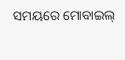ସମୟରେ ମୋବାଇଲ୍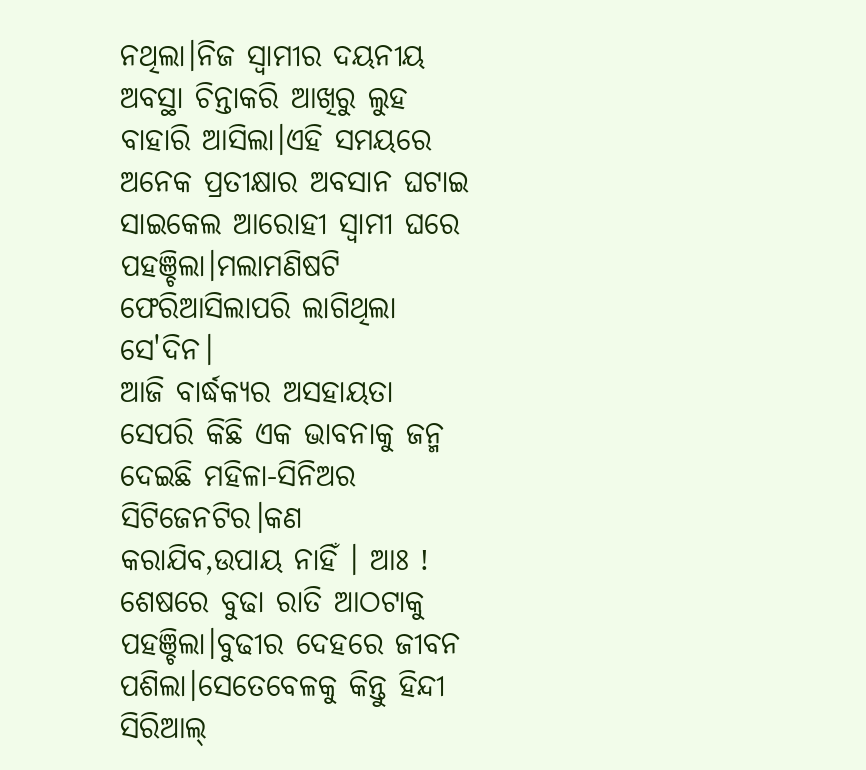ନଥିଲା।ନିଜ ସ୍ୱାମୀର ଦୟନୀୟ ଅବସ୍ଥା ଚିନ୍ତାକରି ଆଖିରୁ ଲୁହ ବାହାରି ଆସିଲା।ଏହି ସମୟରେ ଅନେକ ପ୍ରତୀକ୍ଷାର ଅବସାନ ଘଟାଇ ସାଇକେଲ ଆରୋହୀ ସ୍ୱାମୀ ଘରେ ପହଞ୍ଚିଲା।ମଲାମଣିଷଟି ଫେରିଆସିଲାପରି ଲାଗିଥିଲା ସେ'ଦିନ।
ଆଜି ବାର୍ଦ୍ଧକ୍ୟର ଅସହାୟତା ସେପରି କିଛି ଏକ ଭାବନାକୁ ଜନ୍ମ ଦେଇଛି ମହିଳା-ସିନିଅର ସିଟିଜେନଟିର।କଣ କରାଯିବ,ଉପାୟ ନାହିଁ । ଆଃ ! ଶେଷରେ ବୁଢା ରାତି ଆଠଟାକୁ ପହଞ୍ଚିଲା।ବୁଢୀର ଦେହରେ ଜୀବନ ପଶିଲା।ସେତେବେଳକୁ କିନ୍ତୁ ହିନ୍ଦୀ ସିରିଆଲ୍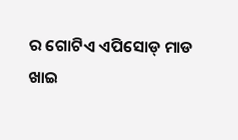ର ଗୋଟିଏ ଏପିସୋଡ୍ ମାଡ ଖାଇ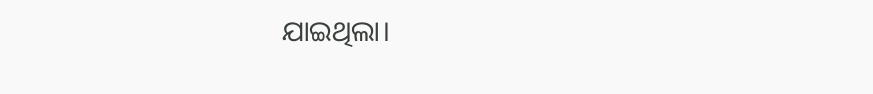ଯାଇଥିଲା।